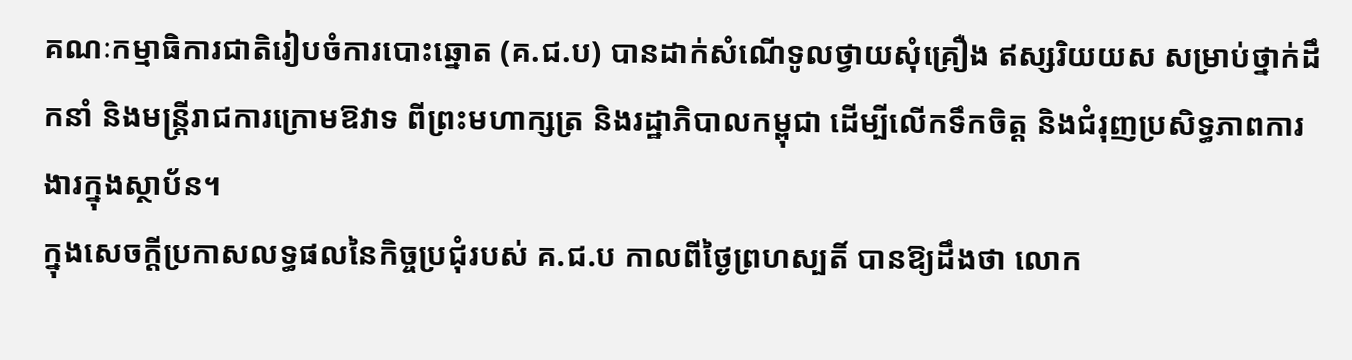គណៈកម្មាធិការជាតិរៀបចំការបោះឆ្នោត (គ.ជ.ប) បានដាក់សំណើទូលថ្វាយសុំគ្រឿង ឥស្សរិយយស សម្រាប់ថ្នាក់ដឹកនាំ និងមន្ត្រីរាជការក្រោមឱវាទ ពីព្រះមហាក្សត្រ និងរដ្ឋាភិបាលកម្ពុជា ដើម្បីលើកទឹកចិត្ត និងជំរុញប្រសិទ្ធភាពការងារក្នុងស្ថាប័ន។
ក្នុងសេចក្ដីប្រកាសលទ្ធផលនៃកិច្ចប្រជុំរបស់ គ.ជ.ប កាលពីថ្ងៃព្រហស្បតិ៍ បានឱ្យដឹងថា លោក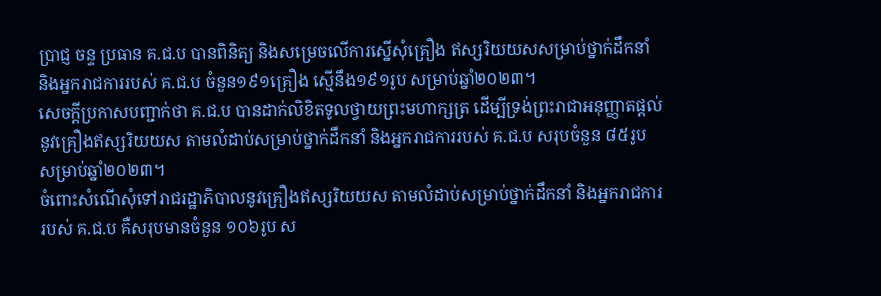ប្រាជ្ញ ចន្ទ ប្រធាន គ.ជ.ប បានពិនិត្យ និងសម្រេចលើការស្នើសុំគ្រឿង ឥស្សរិយយសសម្រាប់ថ្នាក់ដឹកនាំ និងអ្នករាជការរបស់ គ.ជ.ប ចំនួន១៩១គ្រឿង ស្មើនឹង១៩១រូប សម្រាប់ឆ្នាំ២០២៣។
សេចក្ដីប្រកាសបញ្ជាក់ថា គ.ជ.ប បានដាក់លិខិតទូលថ្វាយព្រះមហាក្សត្រ ដើម្បីទ្រង់ព្រះរាជាអនុញ្ញាតផ្តល់នូវគ្រឿងឥស្សរិយយស តាមលំដាប់សម្រាប់ថ្នាក់ដឹកនាំ និងអ្នករាជការរបស់ គ.ជ.ប សរុបចំនួន ៨៥រូប សម្រាប់ឆ្នាំ២០២៣។
ចំពោះសំណើសុំទៅរាជរដ្ឋាភិបាលនូវគ្រឿងឥស្សរិយយស តាមលំដាប់សម្រាប់ថ្នាក់ដឹកនាំ និងអ្នករាជការរបស់ គ.ជ.ប គឺសរុបមានចំនួន ១០៦រូប ស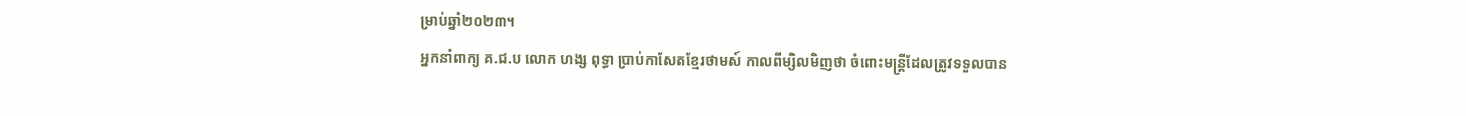ម្រាប់ឆ្នាំ២០២៣។
អ្នកនាំពាក្យ គ.ជ.ប លោក ហង្ស ពុទ្ធា ប្រាប់កាសែតខ្មែរថាមស៍ កាលពីម្សិលមិញថា ចំពោះមន្ត្រីដែលត្រូវទទួលបាន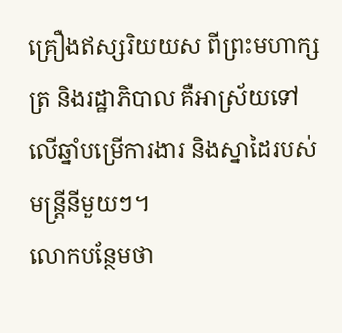គ្រឿងឥស្សរិយយស ពីព្រះមហាក្សត្រ និងរដ្ឋាភិបាល គឺអាស្រ័យទៅលើឆ្នាំបម្រើការងារ និងស្នាដៃរបស់មន្ត្រីនីមួយៗ។
លោកបន្ថែមថា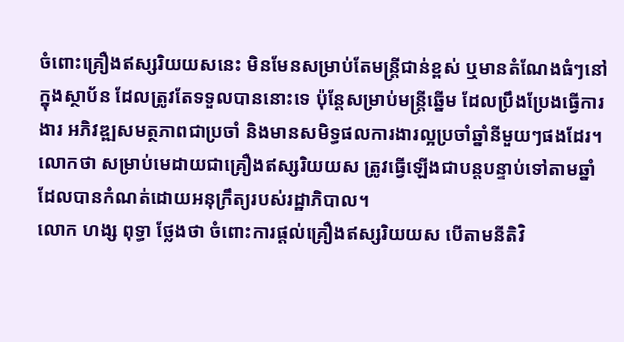ចំពោះគ្រឿងឥស្សរិយយសនេះ មិនមែនសម្រាប់តែមន្ត្រីជាន់ខ្ពស់ ឬមានតំណែងធំៗនៅក្នុងស្ថាប័ន ដែលត្រូវតែទទួលបាននោះទេ ប៉ុន្តែសម្រាប់មន្ត្រីឆ្នើម ដែលប្រឹងប្រែងធ្វើការងារ អភិវឌ្ឍសមត្ថភាពជាប្រចាំ និងមានសមិទ្ធផលការងារល្អប្រចាំឆ្នាំនីមួយៗផងដែរ។
លោកថា សម្រាប់មេដាយជាគ្រឿងឥស្សរិយយស ត្រូវធ្វើឡើងជាបន្តបន្ទាប់ទៅតាមឆ្នាំដែលបានកំណត់ដោយអនុក្រឹត្យរបស់រដ្ឋាភិបាល។
លោក ហង្ស ពុទ្ធា ថ្លែងថា ចំពោះការផ្ដល់គ្រឿងឥស្សរិយយស បើតាមនីតិវិ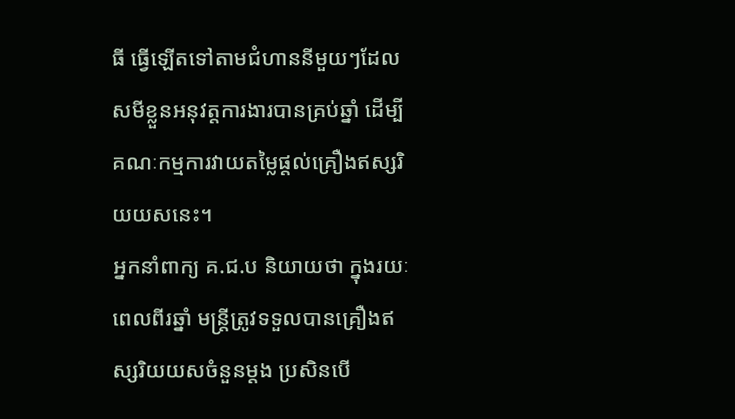ធី ធ្វើឡើតទៅតាមជំហាននីមួយៗដែលសមីខ្លួនអនុវត្តការងារបានគ្រប់ឆ្នាំ ដើម្បីគណៈកម្មការវាយតម្លៃផ្ដល់គ្រឿងឥស្សរិយយសនេះ។
អ្នកនាំពាក្យ គ.ជ.ប និយាយថា ក្នុងរយៈពេលពីរឆ្នាំ មន្ត្រីត្រូវទទួលបានគ្រឿងឥស្សរិយយសចំនួនម្ដង ប្រសិនបើ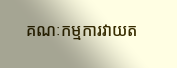គណៈកម្មការវាយត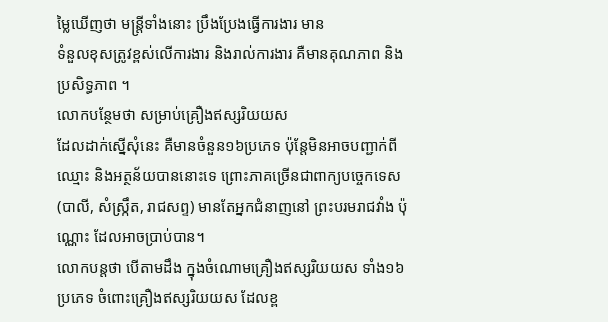ម្លៃឃើញថា មន្ត្រីទាំងនោះ ប្រឹងប្រែងធ្វើការងារ មាន
ទំនួលខុសត្រូវខ្ពស់លើការងារ និងរាល់ការងារ គឺមានគុណភាព និងប្រសិទ្ធភាព ។
លោកបន្ថែមថា សម្រាប់គ្រឿងឥស្សរិយយស
ដែលដាក់ស្នើសុំនេះ គឺមានចំនួន១៦ប្រភេទ ប៉ុន្តែមិនអាចបញ្ជាក់ពីឈ្មោះ និងអត្ថន័យបាននោះទេ ព្រោះភាគច្រើនជាពាក្យបច្ចេកទេស
(បាលី, សំស្ក្រឹត, រាជសព្ទ) មានតែអ្នកជំនាញនៅ ព្រះបរមរាជវាំង ប៉ុណ្ណោះ ដែលអាចប្រាប់បាន។
លោកបន្តថា បើតាមដឹង ក្នុងចំណោមគ្រឿងឥស្សរិយយស ទាំង១៦ប្រភេទ ចំពោះគ្រឿងឥស្សរិយយស ដែលខ្ព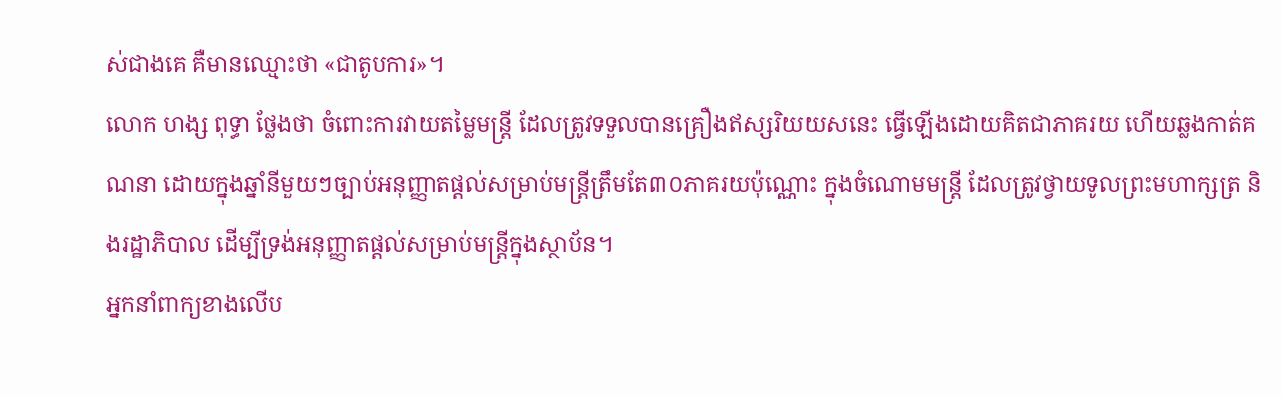ស់ជាងគេ គឺមានឈ្មោះថា «ជាតូបការ»។
លោក ហង្ស ពុទ្ធា ថ្លែងថា ចំពោះការវាយតម្លៃមន្ត្រី ដែលត្រូវទទួលបានគ្រឿងឥស្សរិយយសនេះ ធ្វើឡើងដោយគិតជាភាគរយ ហើយឆ្លងកាត់គណនា ដោយក្នុងឆ្នាំនីមួយៗច្បាប់អនុញ្ញាតផ្ដល់សម្រាប់មន្ត្រីត្រឹមតែ៣០ភាគរយប៉ុណ្ណោះ ក្នុងចំណោមមន្ត្រី ដែលត្រូវថ្វាយទូលព្រះមហាក្សត្រ និងរដ្ឋាភិបាល ដើម្បីទ្រង់អនុញ្ញាតផ្ដល់សម្រាប់មន្ត្រីក្នុងស្ថាប័ន។
អ្នកនាំពាក្យខាងលើប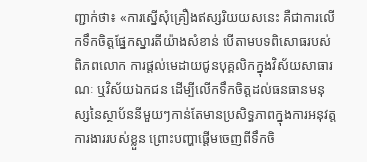ញ្ជាក់ថា៖ «ការស្នើសុំគ្រឿងឥស្សរិយយសនេះ គឺជាការលើកទឹកចិត្តផ្នែកស្នារតីយ៉ាងសំខាន់ បើតាមបទពិសោធរបស់ពិភពលោក ការផ្ដល់មេដាយជូនបុគ្គលិកក្នុងវិស័យសាធារណៈ ឬវិស័យឯកជន ដើម្បីលើកទឹកចិត្តដល់ធនធានមនុស្សនៃស្ថាប័ននីមួយៗកាន់តែមានប្រសិទ្ធភាពក្នុងការអនុវត្តការងាររបស់ខ្លួន ព្រោះបញ្ហាផ្ដើមចេញពីទឹកចិ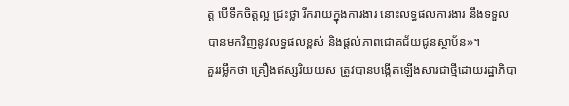ត្ត បើទឹកចិត្តល្អ ជ្រះថ្លា រីករាយក្នុងការងារ នោះលទ្ធផលការងារ នឹងទទួលបានមកវិញនូវលទ្ធផលខ្ពស់ និងផ្ដល់ភាពជោគជ័យជូនស្ថាប័ន»។
គួររម្លឹកថា គ្រឿងឥស្សរិយយស ត្រូវបានបង្កើតឡើងសារជាថ្មីដោយរដ្ឋាភិបា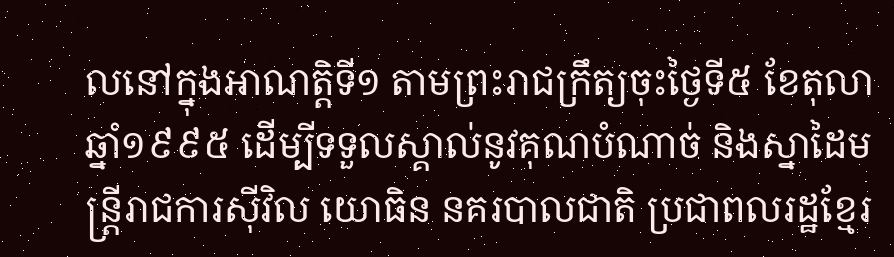លនៅក្នុងអាណត្តិទី១ តាមព្រះរាជក្រឹត្យចុះថ្ងៃទី៥ ខែតុលា ឆ្នាំ១៩៩៥ ដើម្បីទទួលស្គាល់នូវគុណបំណាច់ និងស្នាដៃមន្ត្រីរាជការស៊ីវិល យោធិន នគរបាលជាតិ ប្រជាពលរដ្ឋខ្មែរ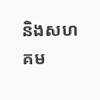និងសហគម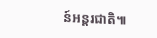ន៍អន្តរជាតិ៕